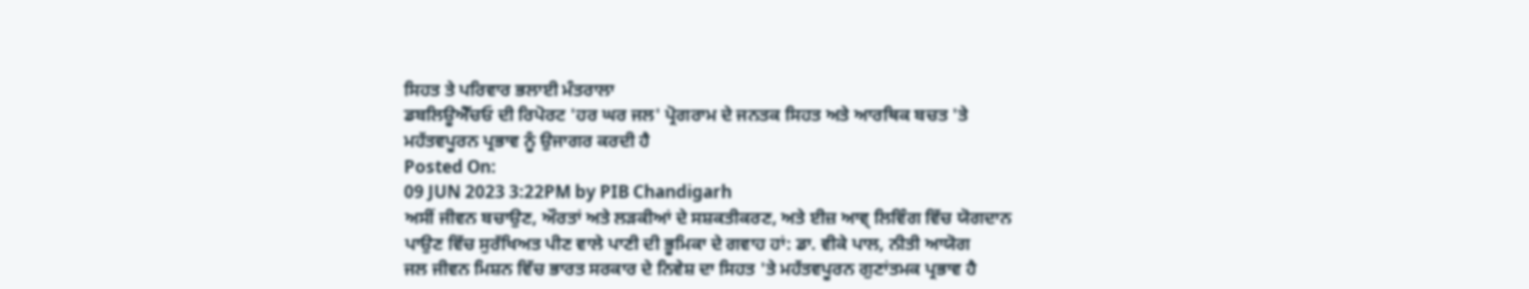ਸਿਹਤ ਤੇ ਪਰਿਵਾਰ ਭਲਾਈ ਮੰਤਰਾਲਾ
ਡਬਲਿਊਐੱਚਓ ਦੀ ਰਿਪੋਰਟ 'ਹਰ ਘਰ ਜਲ' ਪ੍ਰੋਗਰਾਮ ਦੇ ਜਨਤਕ ਸਿਹਤ ਅਤੇ ਆਰਥਿਕ ਬਚਤ 'ਤੇ ਮਹੱਤਵਪੂਰਨ ਪ੍ਰਭਾਵ ਨੂੰ ਉਜਾਗਰ ਕਰਦੀ ਹੈ
Posted On:
09 JUN 2023 3:22PM by PIB Chandigarh
ਅਸੀਂ ਜੀਵਨ ਬਚਾਉਣ, ਔਰਤਾਂ ਅਤੇ ਲੜਕੀਆਂ ਦੇ ਸਸ਼ਕਤੀਕਰਣ, ਅਤੇ ਈਜ਼ ਆਵ੍ ਲਿਵਿੰਗ ਵਿੱਚ ਯੋਗਦਾਨ ਪਾਉਣ ਵਿੱਚ ਸੁਰੱਖਿਅਤ ਪੀਣ ਵਾਲੇ ਪਾਣੀ ਦੀ ਭੂਮਿਕਾ ਦੇ ਗਵਾਹ ਹਾਂ: ਡਾ. ਵੀਕੇ ਪਾਲ, ਨੀਤੀ ਆਯੋਗ
ਜਲ ਜੀਵਨ ਮਿਸ਼ਨ ਵਿੱਚ ਭਾਰਤ ਸਰਕਾਰ ਦੇ ਨਿਵੇਸ਼ ਦਾ ਸਿਹਤ 'ਤੇ ਮਹੱਤਵਪੂਰਨ ਗੁਣਾਂਤਮਕ ਪ੍ਰਭਾਵ ਹੈ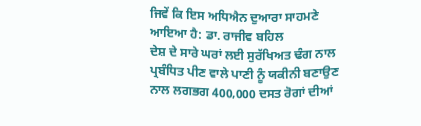ਜਿਵੇਂ ਕਿ ਇਸ ਅਧਿਐਨ ਦੁਆਰਾ ਸਾਹਮਣੇ ਆਇਆ ਹੈ: ਡਾ. ਰਾਜੀਵ ਬਹਿਲ
ਦੇਸ਼ ਦੇ ਸਾਰੇ ਘਰਾਂ ਲਈ ਸੁਰੱਖਿਅਤ ਢੰਗ ਨਾਲ ਪ੍ਰਬੰਧਿਤ ਪੀਣ ਵਾਲੇ ਪਾਣੀ ਨੂੰ ਯਕੀਨੀ ਬਣਾਉਣ ਨਾਲ ਲਗਭਗ 400,000 ਦਸਤ ਰੋਗਾਂ ਦੀਆਂ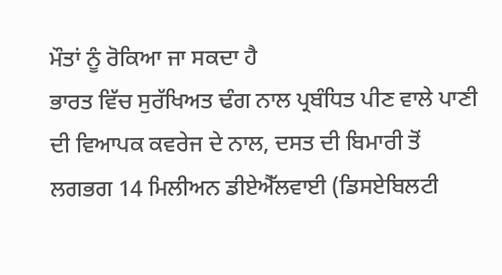ਮੌਤਾਂ ਨੂੰ ਰੋਕਿਆ ਜਾ ਸਕਦਾ ਹੈ
ਭਾਰਤ ਵਿੱਚ ਸੁਰੱਖਿਅਤ ਢੰਗ ਨਾਲ ਪ੍ਰਬੰਧਿਤ ਪੀਣ ਵਾਲੇ ਪਾਣੀ ਦੀ ਵਿਆਪਕ ਕਵਰੇਜ ਦੇ ਨਾਲ, ਦਸਤ ਦੀ ਬਿਮਾਰੀ ਤੋਂ ਲਗਭਗ 14 ਮਿਲੀਅਨ ਡੀਏਐੱਲਵਾਈ (ਡਿਸਏਬਿਲਟੀ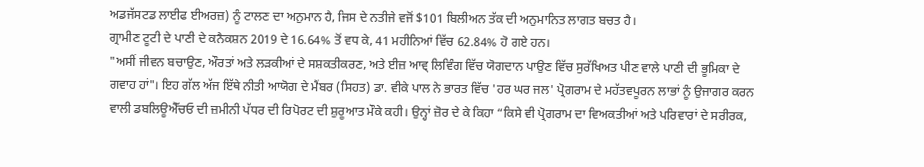ਅਡਜੱਸਟਡ ਲਾਈਫ ਈਅਰਜ਼) ਨੂੰ ਟਾਲਣ ਦਾ ਅਨੁਮਾਨ ਹੈ, ਜਿਸ ਦੇ ਨਤੀਜੇ ਵਜੋਂ $101 ਬਿਲੀਅਨ ਤੱਕ ਦੀ ਅਨੁਮਾਨਿਤ ਲਾਗਤ ਬਚਤ ਹੈ।
ਗ੍ਰਾਮੀਣ ਟੂਟੀ ਦੇ ਪਾਣੀ ਦੇ ਕਨੈਕਸ਼ਨ 2019 ਦੇ 16.64% ਤੋਂ ਵਧ ਕੇ, 41 ਮਹੀਨਿਆਂ ਵਿੱਚ 62.84% ਹੋ ਗਏ ਹਨ।
"ਅਸੀਂ ਜੀਵਨ ਬਚਾਉਣ, ਔਰਤਾਂ ਅਤੇ ਲੜਕੀਆਂ ਦੇ ਸਸ਼ਕਤੀਕਰਣ, ਅਤੇ ਈਜ਼ ਆਵ੍ ਲਿਵਿੰਗ ਵਿੱਚ ਯੋਗਦਾਨ ਪਾਉਣ ਵਿੱਚ ਸੁਰੱਖਿਅਤ ਪੀਣ ਵਾਲੇ ਪਾਣੀ ਦੀ ਭੂਮਿਕਾ ਦੇ ਗਵਾਹ ਹਾਂ"। ਇਹ ਗੱਲ ਅੱਜ ਇੱਥੇ ਨੀਤੀ ਆਯੋਗ ਦੇ ਮੈਂਬਰ (ਸਿਹਤ) ਡਾ. ਵੀਕੇ ਪਾਲ ਨੇ ਭਾਰਤ ਵਿੱਚ 'ਹਰ ਘਰ ਜਲ' ਪ੍ਰੋਗਰਾਮ ਦੇ ਮਹੱਤਵਪੂਰਨ ਲਾਭਾਂ ਨੂੰ ਉਜਾਗਰ ਕਰਨ ਵਾਲੀ ਡਬਲਿਊਐੱਚਓ ਦੀ ਜ਼ਮੀਨੀ ਪੱਧਰ ਦੀ ਰਿਪੋਰਟ ਦੀ ਸ਼ੁਰੂਆਤ ਮੌਕੇ ਕਹੀ। ਉਨ੍ਹਾਂ ਜ਼ੋਰ ਦੇ ਕੇ ਕਿਹਾ “ਕਿਸੇ ਵੀ ਪ੍ਰੋਗਰਾਮ ਦਾ ਵਿਅਕਤੀਆਂ ਅਤੇ ਪਰਿਵਾਰਾਂ ਦੇ ਸਰੀਰਕ,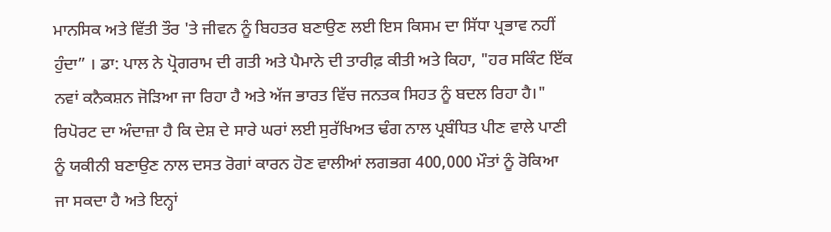ਮਾਨਸਿਕ ਅਤੇ ਵਿੱਤੀ ਤੌਰ 'ਤੇ ਜੀਵਨ ਨੂੰ ਬਿਹਤਰ ਬਣਾਉਣ ਲਈ ਇਸ ਕਿਸਮ ਦਾ ਸਿੱਧਾ ਪ੍ਰਭਾਵ ਨਹੀਂ ਹੁੰਦਾ” । ਡਾ: ਪਾਲ ਨੇ ਪ੍ਰੋਗਰਾਮ ਦੀ ਗਤੀ ਅਤੇ ਪੈਮਾਨੇ ਦੀ ਤਾਰੀਫ਼ ਕੀਤੀ ਅਤੇ ਕਿਹਾ, "ਹਰ ਸਕਿੰਟ ਇੱਕ ਨਵਾਂ ਕਨੈਕਸ਼ਨ ਜੋੜਿਆ ਜਾ ਰਿਹਾ ਹੈ ਅਤੇ ਅੱਜ ਭਾਰਤ ਵਿੱਚ ਜਨਤਕ ਸਿਹਤ ਨੂੰ ਬਦਲ ਰਿਹਾ ਹੈ।"
ਰਿਪੋਰਟ ਦਾ ਅੰਦਾਜ਼ਾ ਹੈ ਕਿ ਦੇਸ਼ ਦੇ ਸਾਰੇ ਘਰਾਂ ਲਈ ਸੁਰੱਖਿਅਤ ਢੰਗ ਨਾਲ ਪ੍ਰਬੰਧਿਤ ਪੀਣ ਵਾਲੇ ਪਾਣੀ ਨੂੰ ਯਕੀਨੀ ਬਣਾਉਣ ਨਾਲ ਦਸਤ ਰੋਗਾਂ ਕਾਰਨ ਹੋਣ ਵਾਲੀਆਂ ਲਗਭਗ 400,000 ਮੌਤਾਂ ਨੂੰ ਰੋਕਿਆ ਜਾ ਸਕਦਾ ਹੈ ਅਤੇ ਇਨ੍ਹਾਂ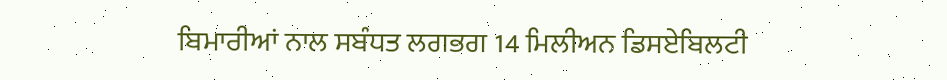ਬਿਮਾਰੀਆਂ ਨਾਲ ਸਬੰਧਤ ਲਗਭਗ 14 ਮਿਲੀਅਨ ਡਿਸਏਬਿਲਟੀ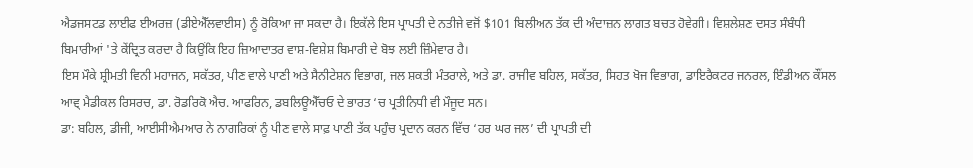ਐਡਜਸਟਡ ਲਾਈਫ ਈਅਰਜ਼ (ਡੀਏਐੱਲਵਾਈਸ) ਨੂੰ ਰੋਕਿਆ ਜਾ ਸਕਦਾ ਹੈ। ਇਕੱਲੇ ਇਸ ਪ੍ਰਾਪਤੀ ਦੇ ਨਤੀਜੇ ਵਜੋਂ $101 ਬਿਲੀਅਨ ਤੱਕ ਦੀ ਅੰਦਾਜ਼ਨ ਲਾਗਤ ਬਚਤ ਹੋਵੇਗੀ। ਵਿਸ਼ਲੇਸ਼ਣ ਦਸਤ ਸੰਬੰਧੀ ਬਿਮਾਰੀਆਂ 'ਤੇ ਕੇਂਦ੍ਰਿਤ ਕਰਦਾ ਹੈ ਕਿਉਂਕਿ ਇਹ ਜ਼ਿਆਦਾਤਰ ਵਾਸ਼-ਵਿਸ਼ੇਸ਼ ਬਿਮਾਰੀ ਦੇ ਬੋਝ ਲਈ ਜ਼ਿੰਮੇਵਾਰ ਹੈ।
ਇਸ ਮੌਕੇ ਸ਼੍ਰੀਮਤੀ ਵਿਨੀ ਮਹਾਜਨ, ਸਕੱਤਰ, ਪੀਣ ਵਾਲੇ ਪਾਣੀ ਅਤੇ ਸੈਨੀਟੇਸ਼ਨ ਵਿਭਾਗ, ਜਲ ਸ਼ਕਤੀ ਮੰਤਰਾਲੇ, ਅਤੇ ਡਾ. ਰਾਜੀਵ ਬਹਿਲ, ਸਕੱਤਰ, ਸਿਹਤ ਖੋਜ ਵਿਭਾਗ, ਡਾਇਰੈਕਟਰ ਜਨਰਲ, ਇੰਡੀਅਨ ਕੌਂਸਲ ਆਵ੍ ਮੈਡੀਕਲ ਰਿਸਰਚ, ਡਾ. ਰੋਡਰਿਕੋ ਐਚ. ਆਫਰਿਨ, ਡਬਲਿਊਐੱਚਓ ਦੇ ਭਾਰਤ ‘ਚ ਪ੍ਰਤੀਨਿਧੀ ਵੀ ਮੌਜੂਦ ਸਨ।
ਡਾ: ਬਹਿਲ, ਡੀਜੀ, ਆਈਸੀਐਮਆਰ ਨੇ ਨਾਗਰਿਕਾਂ ਨੂੰ ਪੀਣ ਵਾਲੇ ਸਾਫ਼ ਪਾਣੀ ਤੱਕ ਪਹੁੰਚ ਪ੍ਰਦਾਨ ਕਰਨ ਵਿੱਚ ‘ਹਰ ਘਰ ਜਲ’ ਦੀ ਪ੍ਰਾਪਤੀ ਦੀ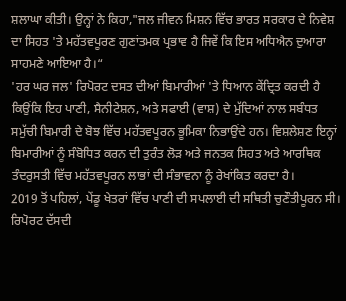ਸ਼ਲਾਘਾ ਕੀਤੀ। ਉਨ੍ਹਾਂ ਨੇ ਕਿਹਾ,"ਜਲ ਜੀਵਨ ਮਿਸ਼ਨ ਵਿੱਚ ਭਾਰਤ ਸਰਕਾਰ ਦੇ ਨਿਵੇਸ਼ ਦਾ ਸਿਹਤ 'ਤੇ ਮਹੱਤਵਪੂਰਣ ਗੁਣਾਂਤਮਕ ਪ੍ਰਭਾਵ ਹੈ ਜਿਵੇਂ ਕਿ ਇਸ ਅਧਿਐਨ ਦੁਆਰਾ ਸਾਹਮਣੇ ਆਇਆ ਹੈ।“
'ਹਰ ਘਰ ਜਲ' ਰਿਪੋਰਟ ਦਸਤ ਦੀਆਂ ਬਿਮਾਰੀਆਂ 'ਤੇ ਧਿਆਨ ਕੇਂਦ੍ਰਿਤ ਕਰਦੀ ਹੈ ਕਿਉਂਕਿ ਇਹ ਪਾਣੀ, ਸੈਨੀਟੇਸ਼ਨ, ਅਤੇ ਸਫਾਈ (ਵਾਸ਼) ਦੇ ਮੁੱਦਿਆਂ ਨਾਲ ਸਬੰਧਤ ਸਮੁੱਚੀ ਬਿਮਾਰੀ ਦੇ ਬੋਝ ਵਿੱਚ ਮਹੱਤਵਪੂਰਨ ਭੂਮਿਕਾ ਨਿਭਾਉਂਦੇ ਹਨ। ਵਿਸ਼ਲੇਸ਼ਣ ਇਨ੍ਹਾਂ ਬਿਮਾਰੀਆਂ ਨੂੰ ਸੰਬੋਧਿਤ ਕਰਨ ਦੀ ਤੁਰੰਤ ਲੋੜ ਅਤੇ ਜਨਤਕ ਸਿਹਤ ਅਤੇ ਆਰਥਿਕ ਤੰਦਰੁਸਤੀ ਵਿੱਚ ਮਹੱਤਵਪੂਰਨ ਲਾਭਾਂ ਦੀ ਸੰਭਾਵਨਾ ਨੂੰ ਰੇਖਾਂਕਿਤ ਕਰਦਾ ਹੈ।
2019 ਤੋਂ ਪਹਿਲਾਂ, ਪੇਂਡੂ ਖੇਤਰਾਂ ਵਿੱਚ ਪਾਣੀ ਦੀ ਸਪਲਾਈ ਦੀ ਸਥਿਤੀ ਚੁਣੌਤੀਪੂਰਨ ਸੀ। ਰਿਪੋਰਟ ਦੱਸਦੀ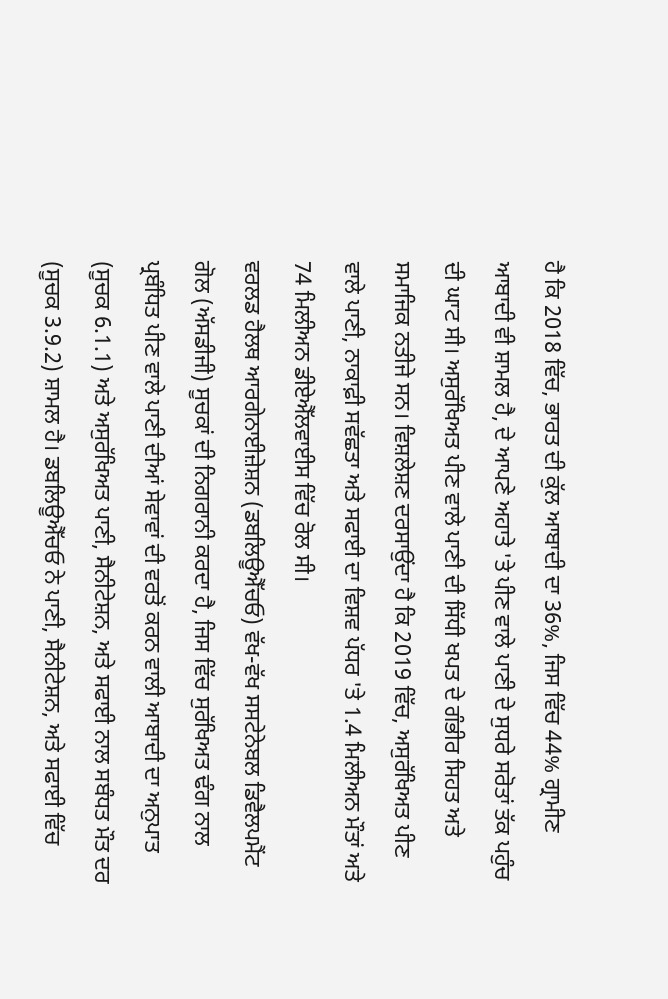ਹੈ ਕਿ 2018 ਵਿੱਚ, ਭਾਰਤ ਦੀ ਕੁੱਲ ਆਬਾਦੀ ਦਾ 36%, ਜਿਸ ਵਿੱਚ 44% ਗ੍ਰਾਮੀਣ ਆਬਾਦੀ ਵੀ ਸ਼ਾਮਲ ਹੈ, ਦੇ ਆਪਣੇ ਅਹਾਤੇ 'ਤੇ ਪੀਣ ਵਾਲੇ ਪਾਣੀ ਦੇ ਸੁਧਰੇ ਸਰੋਤਾਂ ਤੱਕ ਪਹੁੰਚ ਦੀ ਘਾਟ ਸੀ। ਅਸੁਰੱਖਿਅਤ ਪੀਣ ਵਾਲੇ ਪਾਣੀ ਦੀ ਸਿੱਧੀ ਖਪਤ ਦੇ ਗੰਭੀਰ ਸਿਹਤ ਅਤੇ ਸਮਾਜਿਕ ਨਤੀਜੇ ਸਨ। ਵਿਸ਼ਲੇਸ਼ਣ ਦਰਸਾਉਂਦਾ ਹੈ ਕਿ 2019 ਵਿੱਚ, ਅਸੁਰੱਖਿਅਤ ਪੀਣ ਵਾਲੇ ਪਾਣੀ, ਨਾਕਾਫ਼ੀ ਸਵੱਛਤਾ ਅਤੇ ਸਫਾਈ ਦਾ ਵਿਸ਼ਵ ਪੱਧਰ 'ਤੇ 1.4 ਮਿਲੀਅਨ ਮੌਤਾਂ ਅਤੇ 74 ਮਿਲੀਅਨ ਡੀਏਐੱਲਵਾਈਸ ਵਿੱਚ ਰੋਲ ਸੀ।
ਵਰਲਡ ਹੈਲਥ ਆਰਗੇਨਾਈਜ਼ੇਸ਼ਨ (ਡਬਲਿਊਐੱਚਓ) ਵੱਖ-ਵੱਖ ਸਸਟੇਨੇਬਲ ਡਿਵੈਲਪਮੈਂਟ ਗੋਲ (ਅੱਸਡੀਜੀ) ਸੂਚਕਾਂ ਦੀ ਨਿਗਰਾਨੀ ਕਰਦਾ ਹੈ, ਜਿਸ ਵਿੱਚ ਸੁਰੱਖਿਅਤ ਢੰਗ ਨਾਲ ਪ੍ਰਬੰਧਿਤ ਪੀਣ ਵਾਲੇ ਪਾਣੀ ਦੀਆਂ ਸੇਵਾਵਾਂ ਦੀ ਵਰਤੋਂ ਕਰਨ ਵਾਲੀ ਆਬਾਦੀ ਦਾ ਅਨੁਪਾਤ (ਸੂਚਕ 6.1.1) ਅਤੇ ਅਸੁਰੱਖਿਅਤ ਪਾਣੀ, ਸੈਨੀਟੇਸ਼ਨ, ਅਤੇ ਸਫਾਈ ਨਾਲ ਸਬੰਧਤ ਮੌਤ ਦਰ (ਸੂਚਕ 3.9.2) ਸ਼ਾਮਲ ਹੈ। ਡਬਲਿਊਐੱਚਓ ਨੇ ਪਾਣੀ, ਸੈਨੀਟੇਸ਼ਨ, ਅਤੇ ਸਫਾਈ ਵਿੱਚ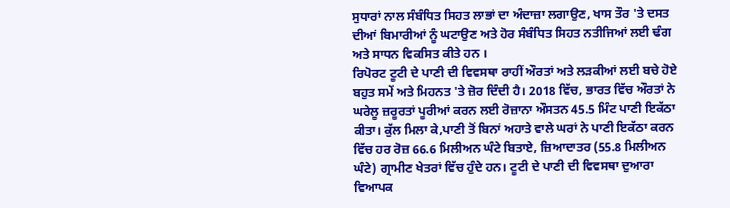ਸੁਧਾਰਾਂ ਨਾਲ ਸੰਬੰਧਿਤ ਸਿਹਤ ਲਾਭਾਂ ਦਾ ਅੰਦਾਜ਼ਾ ਲਗਾਉਣ, ਖਾਸ ਤੌਰ 'ਤੇ ਦਸਤ ਦੀਆਂ ਬਿਮਾਰੀਆਂ ਨੂੰ ਘਟਾਉਣ ਅਤੇ ਹੋਰ ਸੰਬੰਧਿਤ ਸਿਹਤ ਨਤੀਜਿਆਂ ਲਈ ਢੰਗ ਅਤੇ ਸਾਧਨ ਵਿਕਸਿਤ ਕੀਤੇ ਹਨ ।
ਰਿਪੋਰਟ ਟੂਟੀ ਦੇ ਪਾਣੀ ਦੀ ਵਿਵਸਥਾ ਰਾਹੀਂ ਔਰਤਾਂ ਅਤੇ ਲੜਕੀਆਂ ਲਈ ਬਚੇ ਹੋਏ ਬਹੁਤ ਸਮੇਂ ਅਤੇ ਮਿਹਨਤ 'ਤੇ ਜ਼ੋਰ ਦਿੰਦੀ ਹੈ। 2018 ਵਿੱਚ, ਭਾਰਤ ਵਿੱਚ ਔਰਤਾਂ ਨੇ ਘਰੇਲੂ ਜ਼ਰੂਰਤਾਂ ਪੂਰੀਆਂ ਕਰਨ ਲਈ ਰੋਜ਼ਾਨਾ ਔਸਤਨ 45.5 ਮਿੰਟ ਪਾਣੀ ਇਕੱਠਾ ਕੀਤਾ। ਕੁੱਲ ਮਿਲਾ ਕੇ,ਪਾਣੀ ਤੋਂ ਬਿਨਾਂ ਅਹਾਤੇ ਵਾਲੇ ਘਰਾਂ ਨੇ ਪਾਣੀ ਇਕੱਠਾ ਕਰਨ ਵਿੱਚ ਹਰ ਰੋਜ਼ 66.6 ਮਿਲੀਅਨ ਘੰਟੇ ਬਿਤਾਏ, ਜ਼ਿਆਦਾਤਰ (55.8 ਮਿਲੀਅਨ ਘੰਟੇ) ਗ੍ਰਾਮੀਣ ਖੇਤਰਾਂ ਵਿੱਚ ਹੁੰਦੇ ਹਨ। ਟੂਟੀ ਦੇ ਪਾਣੀ ਦੀ ਵਿਵਸਥਾ ਦੁਆਰਾ ਵਿਆਪਕ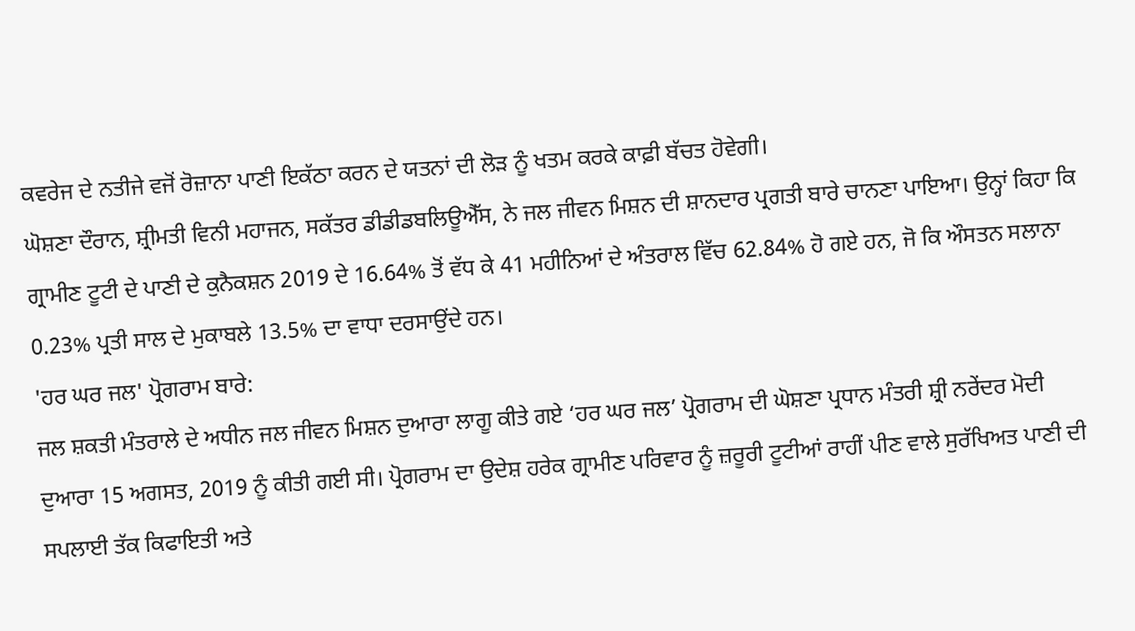ਕਵਰੇਜ ਦੇ ਨਤੀਜੇ ਵਜੋਂ ਰੋਜ਼ਾਨਾ ਪਾਣੀ ਇਕੱਠਾ ਕਰਨ ਦੇ ਯਤਨਾਂ ਦੀ ਲੋੜ ਨੂੰ ਖਤਮ ਕਰਕੇ ਕਾਫ਼ੀ ਬੱਚਤ ਹੋਵੇਗੀ।
ਘੋਸ਼ਣਾ ਦੌਰਾਨ, ਸ਼੍ਰੀਮਤੀ ਵਿਨੀ ਮਹਾਜਨ, ਸਕੱਤਰ ਡੀਡੀਡਬਲਿਊਐੱਸ, ਨੇ ਜਲ ਜੀਵਨ ਮਿਸ਼ਨ ਦੀ ਸ਼ਾਨਦਾਰ ਪ੍ਰਗਤੀ ਬਾਰੇ ਚਾਨਣਾ ਪਾਇਆ। ਉਨ੍ਹਾਂ ਕਿਹਾ ਕਿ ਗ੍ਰਾਮੀਣ ਟੂਟੀ ਦੇ ਪਾਣੀ ਦੇ ਕੁਨੈਕਸ਼ਨ 2019 ਦੇ 16.64% ਤੋਂ ਵੱਧ ਕੇ 41 ਮਹੀਨਿਆਂ ਦੇ ਅੰਤਰਾਲ ਵਿੱਚ 62.84% ਹੋ ਗਏ ਹਨ, ਜੋ ਕਿ ਔਸਤਨ ਸਲਾਨਾ 0.23% ਪ੍ਰਤੀ ਸਾਲ ਦੇ ਮੁਕਾਬਲੇ 13.5% ਦਾ ਵਾਧਾ ਦਰਸਾਉਂਦੇ ਹਨ।
'ਹਰ ਘਰ ਜਲ' ਪ੍ਰੋਗਰਾਮ ਬਾਰੇ:
ਜਲ ਸ਼ਕਤੀ ਮੰਤਰਾਲੇ ਦੇ ਅਧੀਨ ਜਲ ਜੀਵਨ ਮਿਸ਼ਨ ਦੁਆਰਾ ਲਾਗੂ ਕੀਤੇ ਗਏ ‘ਹਰ ਘਰ ਜਲ’ ਪ੍ਰੋਗਰਾਮ ਦੀ ਘੋਸ਼ਣਾ ਪ੍ਰਧਾਨ ਮੰਤਰੀ ਸ਼੍ਰੀ ਨਰੇਂਦਰ ਮੋਦੀ ਦੁਆਰਾ 15 ਅਗਸਤ, 2019 ਨੂੰ ਕੀਤੀ ਗਈ ਸੀ। ਪ੍ਰੋਗਰਾਮ ਦਾ ਉਦੇਸ਼ ਹਰੇਕ ਗ੍ਰਾਮੀਣ ਪਰਿਵਾਰ ਨੂੰ ਜ਼ਰੂਰੀ ਟੂਟੀਆਂ ਰਾਹੀਂ ਪੀਣ ਵਾਲੇ ਸੁਰੱਖਿਅਤ ਪਾਣੀ ਦੀ ਸਪਲਾਈ ਤੱਕ ਕਿਫਾਇਤੀ ਅਤੇ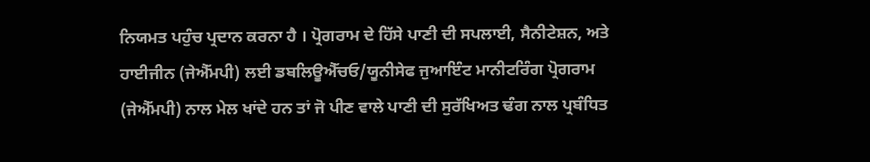ਨਿਯਮਤ ਪਹੁੰਚ ਪ੍ਰਦਾਨ ਕਰਨਾ ਹੈ । ਪ੍ਰੋਗਰਾਮ ਦੇ ਹਿੱਸੇ ਪਾਣੀ ਦੀ ਸਪਲਾਈ, ਸੈਨੀਟੇਸ਼ਨ, ਅਤੇ ਹਾਈਜੀਨ (ਜੇਐੱਮਪੀ) ਲਈ ਡਬਲਿਊਐੱਚਓ/ਯੂਨੀਸੇਫ ਜੁਆਇੰਟ ਮਾਨੀਟਰਿੰਗ ਪ੍ਰੋਗਰਾਮ (ਜੇਐੱਮਪੀ) ਨਾਲ ਮੇਲ ਖਾਂਦੇ ਹਨ ਤਾਂ ਜੋ ਪੀਣ ਵਾਲੇ ਪਾਣੀ ਦੀ ਸੁਰੱਖਿਅਤ ਢੰਗ ਨਾਲ ਪ੍ਰਬੰਧਿਤ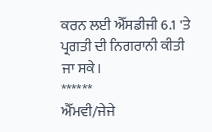ਕਰਨ ਲਈ ਐੱਸਡੀਜੀ 6.1 'ਤੇ ਪ੍ਰਗਤੀ ਦੀ ਨਿਗਰਾਨੀ ਕੀਤੀ ਜਾ ਸਕੇ।
******
ਐੱਮਵੀ/ਜੇਜੇ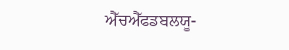ਐੱਚਐੱਫਡਬਲਯੂ-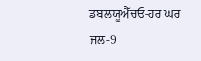ਡਬਲਯੂਐੱਚਓ-ਹਰ ਘਰ ਜਲ-9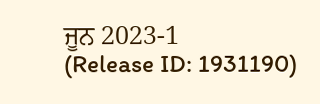ਜੂਨ 2023-1
(Release ID: 1931190)